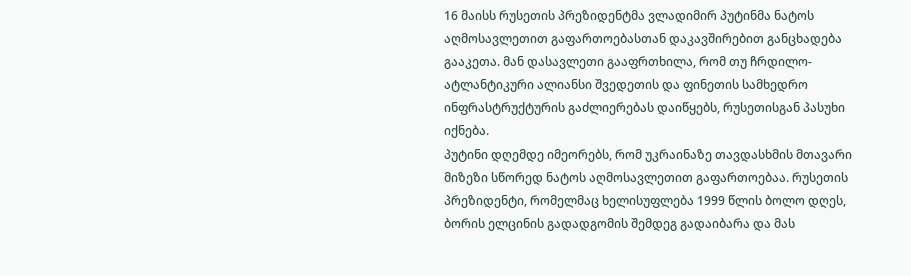16 მაისს რუსეთის პრეზიდენტმა ვლადიმირ პუტინმა ნატოს აღმოსავლეთით გაფართოებასთან დაკავშირებით განცხადება გააკეთა. მან დასავლეთი გააფრთხილა, რომ თუ ჩრდილო-ატლანტიკური ალიანსი შვედეთის და ფინეთის სამხედრო ინფრასტრუქტურის გაძლიერებას დაიწყებს, რუსეთისგან პასუხი იქნება.
პუტინი დღემდე იმეორებს, რომ უკრაინაზე თავდასხმის მთავარი მიზეზი სწორედ ნატოს აღმოსავლეთით გაფართოებაა. რუსეთის პრეზიდენტი, რომელმაც ხელისუფლება 1999 წლის ბოლო დღეს, ბორის ელცინის გადადგომის შემდეგ გადაიბარა და მას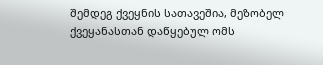შემდეგ ქვეყნის სათავეშია, მეზობელ ქვეყანასთან დაწყებულ ომს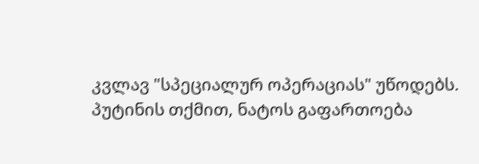კვლავ "სპეციალურ ოპერაციას" უწოდებს.
პუტინის თქმით, ნატოს გაფართოება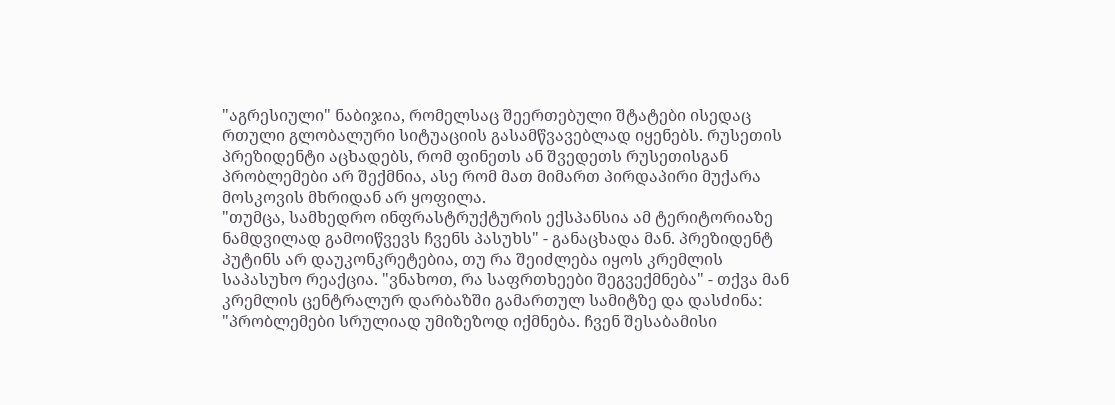"აგრესიული" ნაბიჯია, რომელსაც შეერთებული შტატები ისედაც რთული გლობალური სიტუაციის გასამწვავებლად იყენებს. რუსეთის პრეზიდენტი აცხადებს, რომ ფინეთს ან შვედეთს რუსეთისგან პრობლემები არ შექმნია, ასე რომ მათ მიმართ პირდაპირი მუქარა მოსკოვის მხრიდან არ ყოფილა.
"თუმცა, სამხედრო ინფრასტრუქტურის ექსპანსია ამ ტერიტორიაზე ნამდვილად გამოიწვევს ჩვენს პასუხს" - განაცხადა მან. პრეზიდენტ პუტინს არ დაუკონკრეტებია, თუ რა შეიძლება იყოს კრემლის საპასუხო რეაქცია. "ვნახოთ, რა საფრთხეები შეგვექმნება" - თქვა მან კრემლის ცენტრალურ დარბაზში გამართულ სამიტზე და დასძინა: "პრობლემები სრულიად უმიზეზოდ იქმნება. ჩვენ შესაბამისი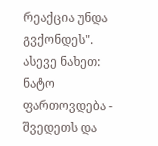რეაქცია უნდა გვქონდეს".
ასევე ნახეთ: ნატო ფართოვდება - შვედეთს და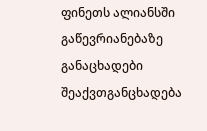ფინეთს ალიანსში გაწევრიანებაზე განაცხადები შეაქვთგანცხადება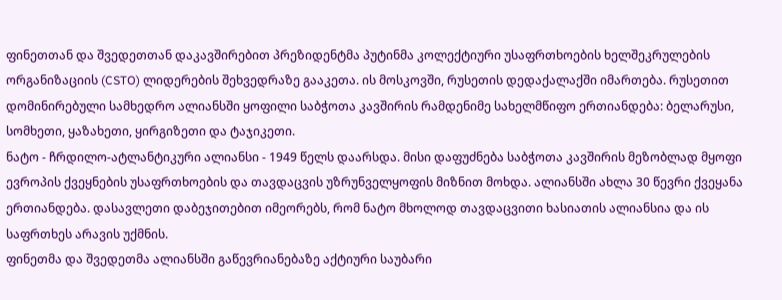ფინეთთან და შვედეთთან დაკავშირებით პრეზიდენტმა პუტინმა კოლექტიური უსაფრთხოების ხელშეკრულების ორგანიზაციის (CSTO) ლიდერების შეხვედრაზე გააკეთა. ის მოსკოვში, რუსეთის დედაქალაქში იმართება. რუსეთით დომინირებული სამხედრო ალიანსში ყოფილი საბჭოთა კავშირის რამდენიმე სახელმწიფო ერთიანდება: ბელარუსი, სომხეთი, ყაზახეთი, ყირგიზეთი და ტაჯიკეთი.
ნატო - ჩრდილო-ატლანტიკური ალიანსი - 1949 წელს დაარსდა. მისი დაფუძნება საბჭოთა კავშირის მეზობლად მყოფი ევროპის ქვეყნების უსაფრთხოების და თავდაცვის უზრუნველყოფის მიზნით მოხდა. ალიანსში ახლა 30 წევრი ქვეყანა ერთიანდება. დასავლეთი დაბეჯითებით იმეორებს, რომ ნატო მხოლოდ თავდაცვითი ხასიათის ალიანსია და ის საფრთხეს არავის უქმნის.
ფინეთმა და შვედეთმა ალიანსში გაწევრიანებაზე აქტიური საუბარი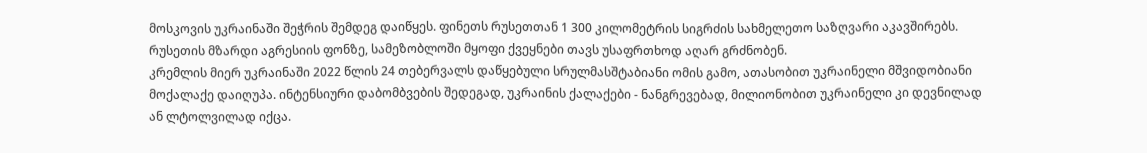მოსკოვის უკრაინაში შეჭრის შემდეგ დაიწყეს. ფინეთს რუსეთთან 1 300 კილომეტრის სიგრძის სახმელეთო საზღვარი აკავშირებს. რუსეთის მზარდი აგრესიის ფონზე, სამეზობლოში მყოფი ქვეყნები თავს უსაფრთხოდ აღარ გრძნობენ.
კრემლის მიერ უკრაინაში 2022 წლის 24 თებერვალს დაწყებული სრულმასშტაბიანი ომის გამო, ათასობით უკრაინელი მშვიდობიანი მოქალაქე დაიღუპა. ინტენსიური დაბომბვების შედეგად, უკრაინის ქალაქები - ნანგრევებად, მილიონობით უკრაინელი კი დევნილად ან ლტოლვილად იქცა.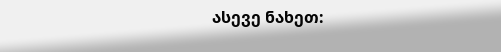ასევე ნახეთ: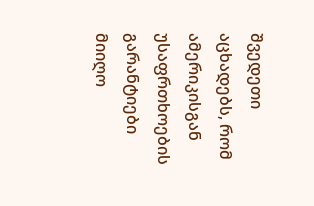შვედეთი აცხადებს, რომ ამერიკისგან უსაფრთხოების გარანტიები მიიღო